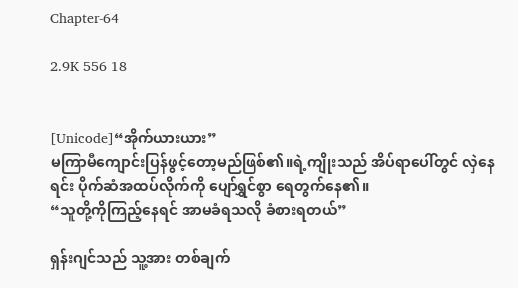Chapter-64

2.9K 556 18


[Unicode]“အိုက်ယားယား”
မကြာမီကျောင်းပြန်ဖွင့်တော့မည်ဖြစ်၏။ရဲ့ကျိုးသည် အိပ်ရာပေါ်တွင် လှဲနေရင်း ပိုက်ဆံအထပ်လိုက်ကို ပျော်ရွှင်စွာ ရေတွက်နေ၏။
“သူတို့ကိုကြည့်နေရင် အာမခံရသလို ခံစားရတယ်”

ရှန်းဂျင်သည် သူ့အား တစ်ချက်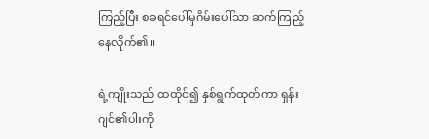ကြည့်ပြီး စခရင်ပေါ်မှဂိမ်းပေါ်သာ ဆက်ကြည့်နေလိုက်၏။

ရဲ့ကျိုးသည် ထထိုင်၍ နှစ်ရွက်ထုတ်ကာ ရှန်းဂျင်၏ပါးကို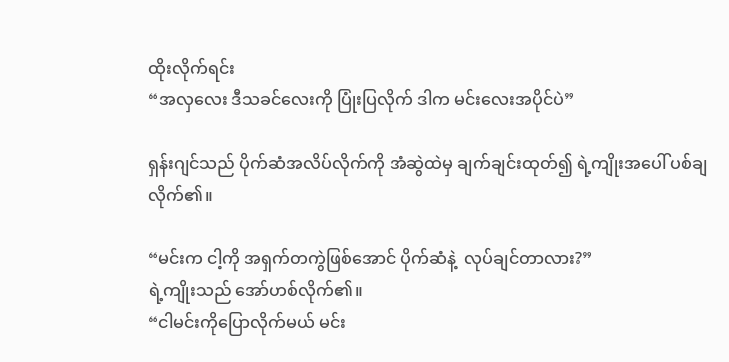ထိုးလိုက်ရင်း
“အလှလေး ဒီသခင်လေးကို ပြုံးပြလိုက် ဒါက မင်းလေးအပိုင်ပဲ”

ရှန်းဂျင်သည် ပိုက်ဆံအလိပ်လိုက်ကို အံဆွဲထဲမှ ချက်ချင်းထုတ်၍ ရဲ့ကျိုးအပေါ် ပစ်ချလိုက်၏။

“မင်းက ငါ့ကို အရှက်တကွဲဖြစ်အောင် ပိုက်ဆံနဲ့  လုပ်ချင်တာလား?”
ရဲ့ကျိုးသည် အော်ဟစ်လိုက်၏။
“ငါမင်းကိုပြောလိုက်မယ် မင်း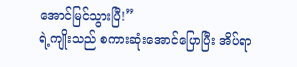အောင်မြင်သွားပြီ!”
ရဲ့ကျိုးသည် စကားဆုံးအောင်ပြောပြီး အိပ်ရာ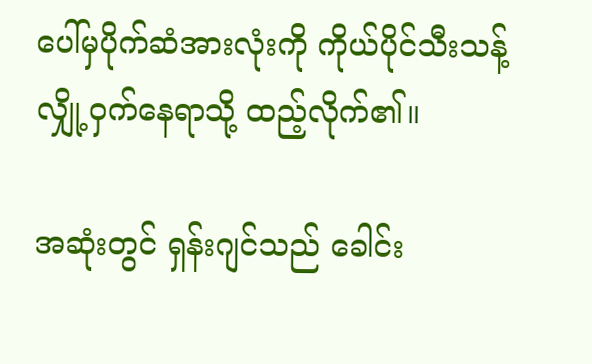ပေါ်မှပိုက်ဆံအားလုံးကို ကိုယ်ပိုင်သီးသန့်လျှို့ဝှက်နေရာသို့ ထည့်လိုက်၏။

အဆုံးတွင် ရှန်းဂျင်သည် ခေါင်း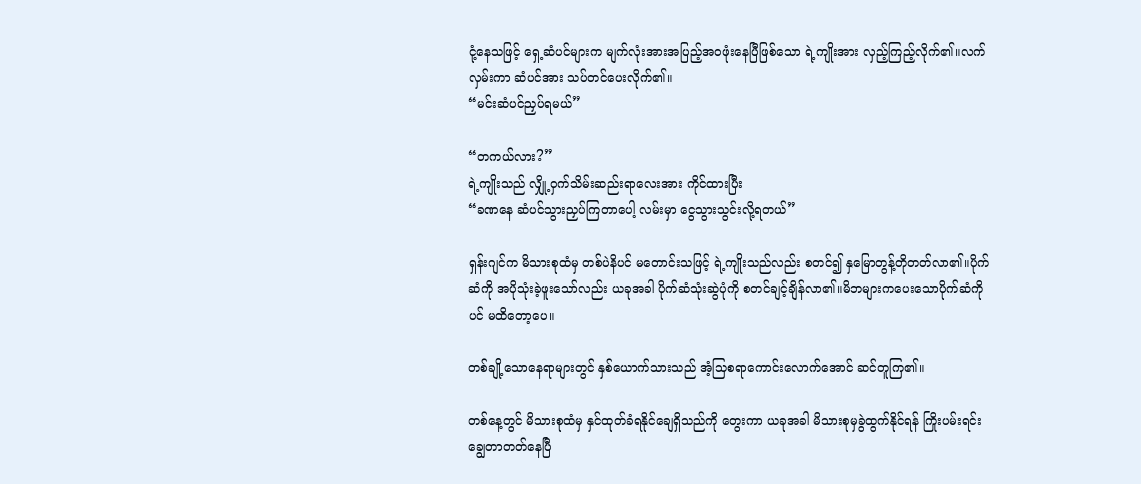ငုံ့နေသဖြင့် ရှေ့ဆံပင်များက မျက်လုံးအားအပြည့်အဝဖုံးနေပြီဖြစ်သော ရဲ့ကျိုးအား လှည့်ကြည့်လိုက်၏။လက်လှမ်းကာ ဆံပင်အား သပ်တင်ပေးလိုက်၏။
“မင်းဆံပင်ညှပ်ရမယ်”

“တကယ်လား?”
ရဲ့ကျိုးသည် လျှို့ဝှက်သိမ်းဆည်းရာလေးအား ကိုင်ထားပြီး
“ခဏနေ ဆံပင်သွားညှပ်ကြတာပေါ့ လမ်းမှာ ငွေသွားသွင်းလို့ရတယ်”

ရှန်းဂျင်က မိသားစုထံမှ တစ်ပဲနိပင် မတောင်းသဖြင့် ရဲ့ကျိုးသည်လည်း စတင်၍ နှမြောတွန့်တိုတတ်လာ၏။ပိုက်ဆံကို အပိုသုံးခဲ့ဖူးသော်လည်း ယခုအခါ ပိုက်ဆံသုံးဆွဲပုံကို စတင်ချင့်ချိန်လာ၏။မိဘများကပေးသောပိုက်ဆံကိုပင် မထိတော့ပေ။

တစ်ချို့သောနေရာများတွင် နှစ်ယောက်သားသည် အံ့သြစရာကောင်းလောက်အောင် ဆင်တူကြ၏။

တစ်နေ့တွင် မိသားစုထံမှ နှင်ထုတ်ခံရနိုင်ချေရှိသည်ကို တွေးကာ ယခုအခါ မိသားစုမှခွဲထွက်နိုင်ရန် ကြိုးပမ်းရင်း ချွေတာတတ်နေပြီ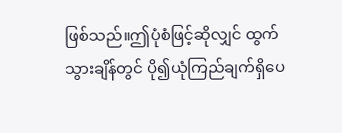ဖြစ်သည်။ဤပုံစံဖြင့်ဆိုလျှင် ထွက်သွားချိန်တွင် ပို၍ယုံကြည်ချက်ရှိပေ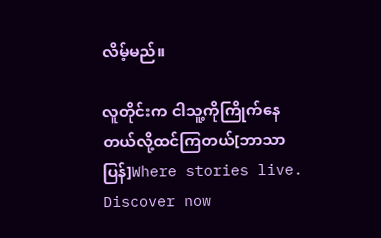လိမ့်မည်။

လူတိုင်းက ငါသူ့ကိုကြိုက်နေတယ်လို့ထင်ကြတယ်[ဘာသာပြန်]Where stories live. Discover now